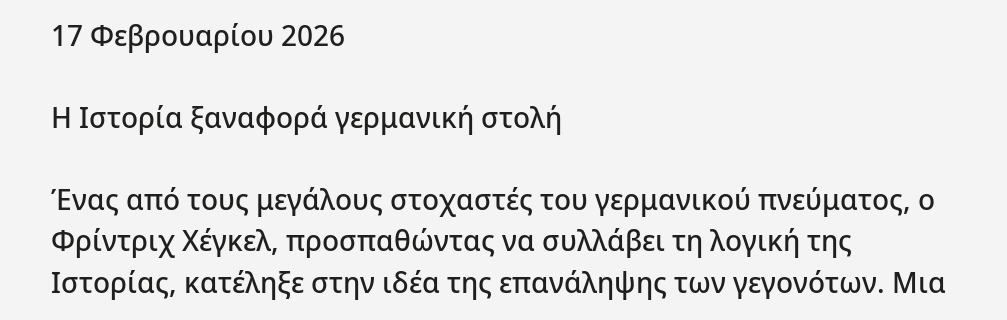17 Φεβρουαρίου 2026

Η Ιστορία ξαναφορά γερμανική στολή

Ένας από τους μεγάλους στοχαστές του γερμανικού πνεύματος, ο Φρίντριχ Χέγκελ, προσπαθώντας να συλλάβει τη λογική της Ιστορίας, κατέληξε στην ιδέα της επανάληψης των γεγονότων. Μια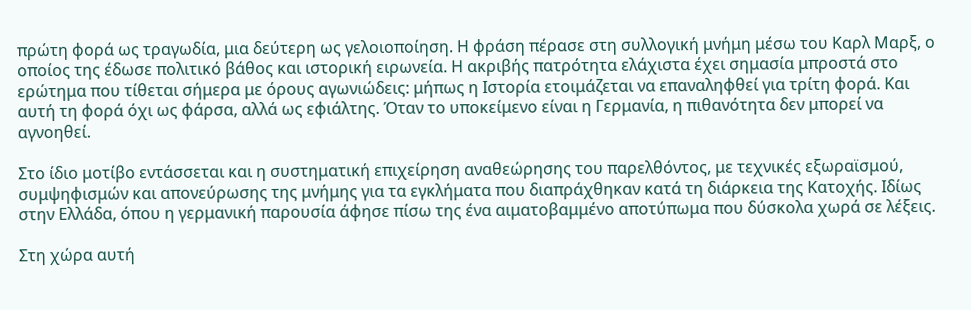πρώτη φορά ως τραγωδία, μια δεύτερη ως γελοιοποίηση. Η φράση πέρασε στη συλλογική μνήμη μέσω του Καρλ Μαρξ, ο οποίος της έδωσε πολιτικό βάθος και ιστορική ειρωνεία. Η ακριβής πατρότητα ελάχιστα έχει σημασία μπροστά στο ερώτημα που τίθεται σήμερα με όρους αγωνιώδεις: μήπως η Ιστορία ετοιμάζεται να επαναληφθεί για τρίτη φορά. Και αυτή τη φορά όχι ως φάρσα, αλλά ως εφιάλτης. Όταν το υποκείμενο είναι η Γερμανία, η πιθανότητα δεν μπορεί να αγνοηθεί.

Στο ίδιο μοτίβο εντάσσεται και η συστηματική επιχείρηση αναθεώρησης του παρελθόντος, με τεχνικές εξωραϊσμού, συμψηφισμών και απονεύρωσης της μνήμης για τα εγκλήματα που διαπράχθηκαν κατά τη διάρκεια της Κατοχής. Ιδίως στην Ελλάδα, όπου η γερμανική παρουσία άφησε πίσω της ένα αιματοβαμμένο αποτύπωμα που δύσκολα χωρά σε λέξεις.

Στη χώρα αυτή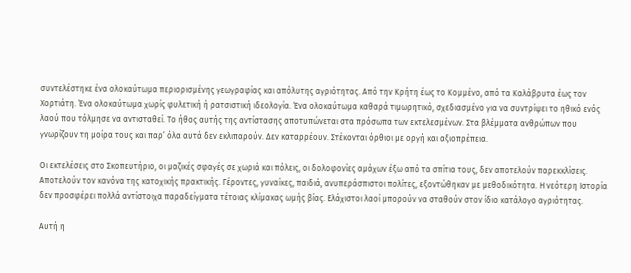συντελέστηκε ένα ολοκαύτωμα περιορισμένης γεωγραφίας και απόλυτης αγριότητας. Από την Κρήτη έως το Κομμένο, από τα Καλάβρυτα έως τον Χορτιάτη. Ένα ολοκαύτωμα χωρίς φυλετική ή ρατσιστική ιδεολογία. Ένα ολοκαύτωμα καθαρά τιμωρητικό, σχεδιασμένο για να συντρίψει το ηθικό ενός λαού που τόλμησε να αντισταθεί. Το ήθος αυτής της αντίστασης αποτυπώνεται στα πρόσωπα των εκτελεσμένων. Στα βλέμματα ανθρώπων που γνωρίζουν τη μοίρα τους και παρ’ όλα αυτά δεν εκλιπαρούν. Δεν καταρρέουν. Στέκονται όρθιοι με οργή και αξιοπρέπεια.

Οι εκτελέσεις στο Σκοπευτήριο, οι μαζικές σφαγές σε χωριά και πόλεις, οι δολοφονίες αμάχων έξω από τα σπίτια τους, δεν αποτελούν παρεκκλίσεις. Αποτελούν τον κανόνα της κατοχικής πρακτικής. Γέροντες, γυναίκες, παιδιά, ανυπεράσπιστοι πολίτες, εξοντώθηκαν με μεθοδικότητα. Η νεότερη Ιστορία δεν προσφέρει πολλά αντίστοιχα παραδείγματα τέτοιας κλίμακας ωμής βίας. Ελάχιστοι λαοί μπορούν να σταθούν στον ίδιο κατάλογο αγριότητας.

Αυτή η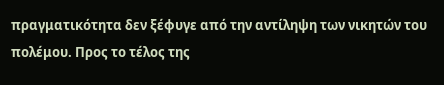πραγματικότητα δεν ξέφυγε από την αντίληψη των νικητών του πολέμου. Προς το τέλος της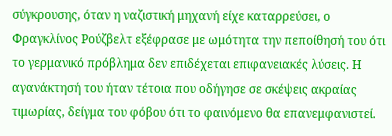σύγκρουσης, όταν η ναζιστική μηχανή είχε καταρρεύσει, ο Φραγκλίνος Ρούζβελτ εξέφρασε με ωμότητα την πεποίθησή του ότι το γερμανικό πρόβλημα δεν επιδέχεται επιφανειακές λύσεις. Η αγανάκτησή του ήταν τέτοια που οδήγησε σε σκέψεις ακραίας τιμωρίας, δείγμα του φόβου ότι το φαινόμενο θα επανεμφανιστεί.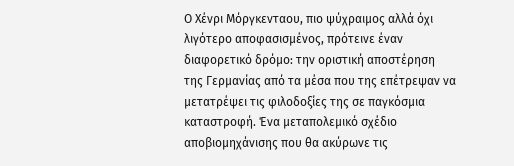Ο Χένρι Μόργκενταου, πιο ψύχραιμος αλλά όχι λιγότερο αποφασισμένος, πρότεινε έναν διαφορετικό δρόμο: την οριστική αποστέρηση της Γερμανίας από τα μέσα που της επέτρεψαν να μετατρέψει τις φιλοδοξίες της σε παγκόσμια καταστροφή. Ένα μεταπολεμικό σχέδιο αποβιομηχάνισης που θα ακύρωνε τις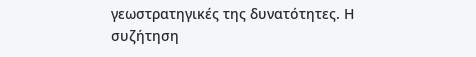γεωστρατηγικές της δυνατότητες. Η συζήτηση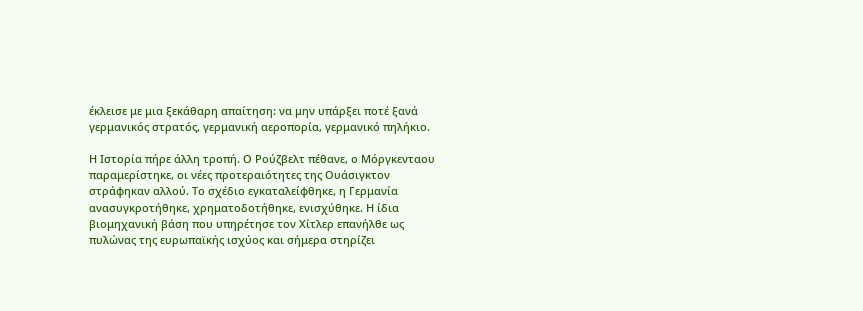έκλεισε με μια ξεκάθαρη απαίτηση: να μην υπάρξει ποτέ ξανά γερμανικός στρατός, γερμανική αεροπορία, γερμανικό πηλήκιο.

Η Ιστορία πήρε άλλη τροπή. Ο Ρούζβελτ πέθανε, ο Μόργκενταου παραμερίστηκε, οι νέες προτεραιότητες της Ουάσιγκτον στράφηκαν αλλού. Το σχέδιο εγκαταλείφθηκε, η Γερμανία ανασυγκροτήθηκε, χρηματοδοτήθηκε, ενισχύθηκε. Η ίδια βιομηχανική βάση που υπηρέτησε τον Χίτλερ επανήλθε ως πυλώνας της ευρωπαϊκής ισχύος και σήμερα στηρίζει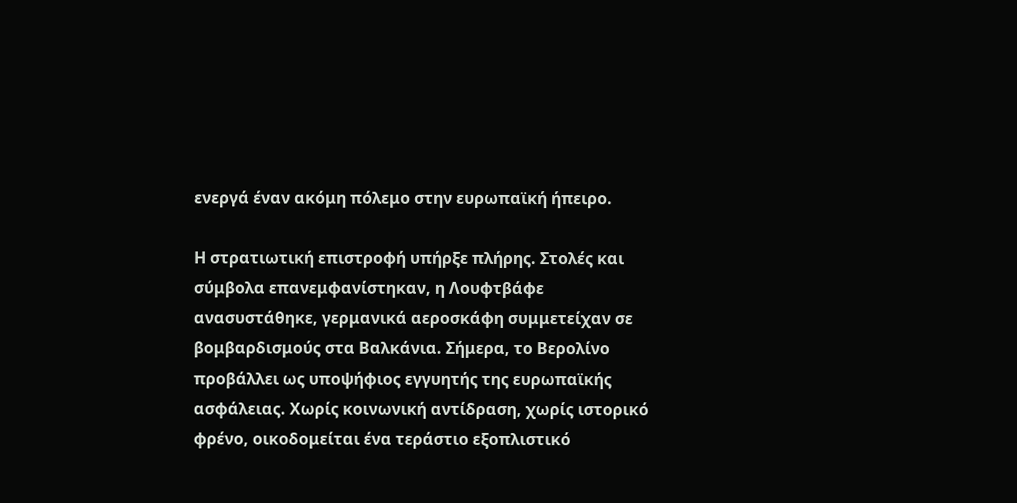ενεργά έναν ακόμη πόλεμο στην ευρωπαϊκή ήπειρο.

Η στρατιωτική επιστροφή υπήρξε πλήρης. Στολές και σύμβολα επανεμφανίστηκαν, η Λουφτβάφε ανασυστάθηκε, γερμανικά αεροσκάφη συμμετείχαν σε βομβαρδισμούς στα Βαλκάνια. Σήμερα, το Βερολίνο προβάλλει ως υποψήφιος εγγυητής της ευρωπαϊκής ασφάλειας. Χωρίς κοινωνική αντίδραση, χωρίς ιστορικό φρένο, οικοδομείται ένα τεράστιο εξοπλιστικό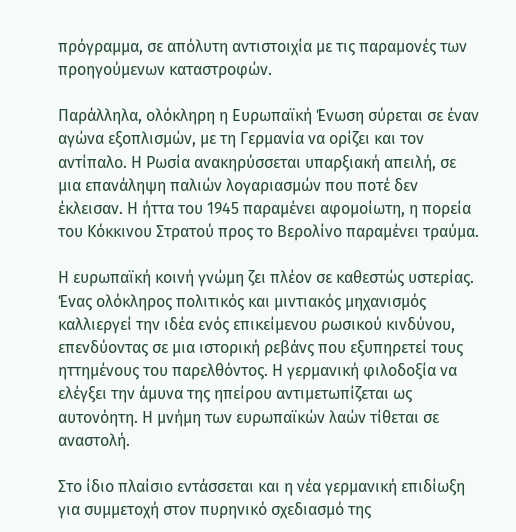πρόγραμμα, σε απόλυτη αντιστοιχία με τις παραμονές των προηγούμενων καταστροφών.

Παράλληλα, ολόκληρη η Ευρωπαϊκή Ένωση σύρεται σε έναν αγώνα εξοπλισμών, με τη Γερμανία να ορίζει και τον αντίπαλο. Η Ρωσία ανακηρύσσεται υπαρξιακή απειλή, σε μια επανάληψη παλιών λογαριασμών που ποτέ δεν έκλεισαν. Η ήττα του 1945 παραμένει αφομοίωτη, η πορεία του Κόκκινου Στρατού προς το Βερολίνο παραμένει τραύμα.

Η ευρωπαϊκή κοινή γνώμη ζει πλέον σε καθεστώς υστερίας. Ένας ολόκληρος πολιτικός και μιντιακός μηχανισμός καλλιεργεί την ιδέα ενός επικείμενου ρωσικού κινδύνου, επενδύοντας σε μια ιστορική ρεβάνς που εξυπηρετεί τους ηττημένους του παρελθόντος. Η γερμανική φιλοδοξία να ελέγξει την άμυνα της ηπείρου αντιμετωπίζεται ως αυτονόητη. Η μνήμη των ευρωπαϊκών λαών τίθεται σε αναστολή.

Στο ίδιο πλαίσιο εντάσσεται και η νέα γερμανική επιδίωξη για συμμετοχή στον πυρηνικό σχεδιασμό της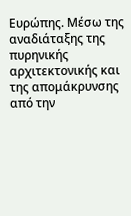Ευρώπης. Μέσω της αναδιάταξης της πυρηνικής αρχιτεκτονικής και της απομάκρυνσης από την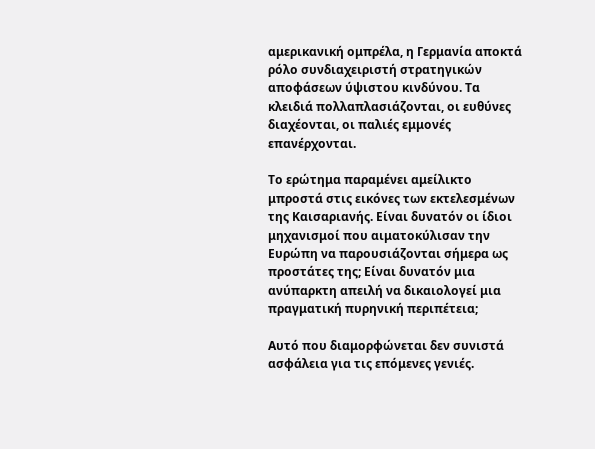αμερικανική ομπρέλα, η Γερμανία αποκτά ρόλο συνδιαχειριστή στρατηγικών αποφάσεων ύψιστου κινδύνου. Τα κλειδιά πολλαπλασιάζονται, οι ευθύνες διαχέονται, οι παλιές εμμονές επανέρχονται.

Το ερώτημα παραμένει αμείλικτο μπροστά στις εικόνες των εκτελεσμένων της Καισαριανής. Είναι δυνατόν οι ίδιοι μηχανισμοί που αιματοκύλισαν την Ευρώπη να παρουσιάζονται σήμερα ως προστάτες της; Είναι δυνατόν μια ανύπαρκτη απειλή να δικαιολογεί μια πραγματική πυρηνική περιπέτεια;

Αυτό που διαμορφώνεται δεν συνιστά ασφάλεια για τις επόμενες γενιές.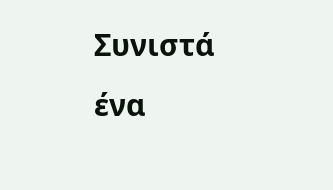Συνιστά ένα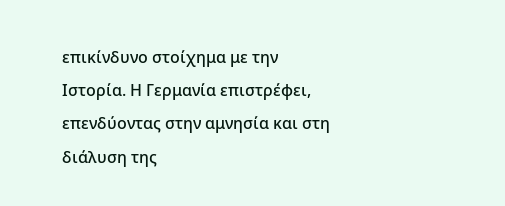επικίνδυνο στοίχημα με την Ιστορία. Η Γερμανία επιστρέφει, επενδύοντας στην αμνησία και στη διάλυση της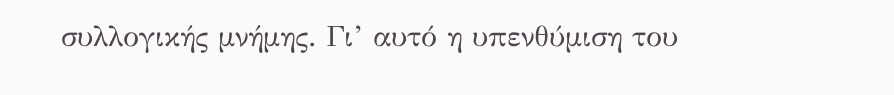συλλογικής μνήμης. Γι’ αυτό η υπενθύμιση του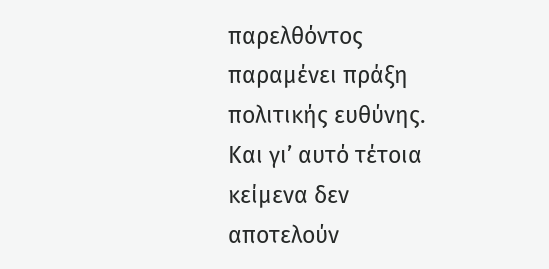παρελθόντος παραμένει πράξη πολιτικής ευθύνης. Και γι’ αυτό τέτοια κείμενα δεν αποτελούν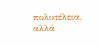πολυτέλεια, αλλά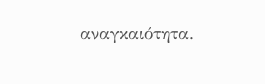αναγκαιότητα.